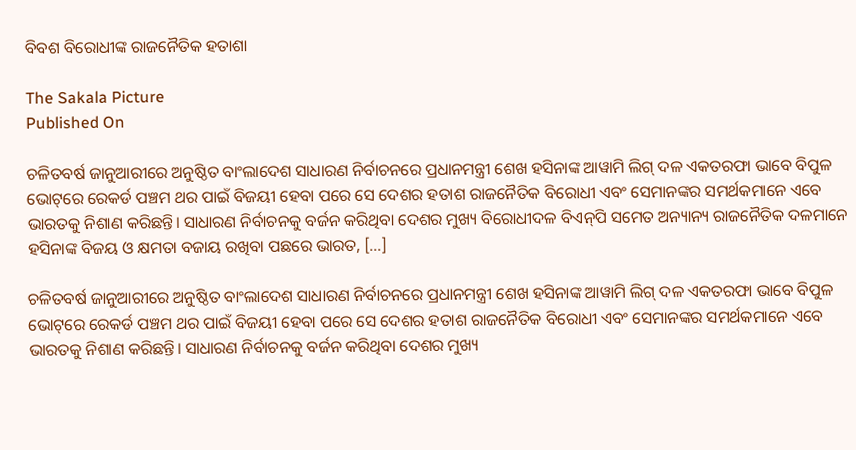ବିବଶ ବିରୋଧୀଙ୍କ ରାଜନୈତିକ ହତାଶା

The Sakala Picture
Published On

ଚଳିତବର୍ଷ ଜାନୁଆରୀରେ ଅନୁଷ୍ଠିତ ବାଂଲାଦେଶ ସାଧାରଣ ନିର୍ବାଚନରେ ପ୍ରଧାନମନ୍ତ୍ରୀ ଶେଖ ହସିନାଙ୍କ ଆୱାମି ଲିଗ୍‌‌ ଦଳ ଏକତରଫା ଭାବେ ବିପୁଳ ଭୋଟ୍‌‌ରେ ରେକର୍ଡ ପଞ୍ଚମ ଥର ପାଇଁ ବିଜୟୀ ହେବା ପରେ ସେ ଦେଶର ହତାଶ ରାଜନୈତିକ ବିରୋଧୀ ଏବଂ ସେମାନଙ୍କର ସମର୍ଥକମାନେ ଏବେ ଭାରତକୁ ନିଶାଣ କରିଛନ୍ତି। ସାଧାରଣ ନିର୍ବାଚନକୁ ବର୍ଜନ କରିଥିବା ଦେଶର ମୁଖ୍ୟ ବିରୋଧୀଦଳ ବିଏନ୍‌‌ପି ସମେତ ଅନ୍ୟାନ୍ୟ ରାଜନୈତିକ ଦଳମାନେ ହସିନାଙ୍କ ବିଜୟ ଓ କ୍ଷମତା ବଜାୟ ରଖିବା ପଛରେ ଭାରତ, […]

ଚଳିତବର୍ଷ ଜାନୁଆରୀରେ ଅନୁଷ୍ଠିତ ବାଂଲାଦେଶ ସାଧାରଣ ନିର୍ବାଚନରେ ପ୍ରଧାନମନ୍ତ୍ରୀ ଶେଖ ହସିନାଙ୍କ ଆୱାମି ଲିଗ୍‌‌ ଦଳ ଏକତରଫା ଭାବେ ବିପୁଳ ଭୋଟ୍‌‌ରେ ରେକର୍ଡ ପଞ୍ଚମ ଥର ପାଇଁ ବିଜୟୀ ହେବା ପରେ ସେ ଦେଶର ହତାଶ ରାଜନୈତିକ ବିରୋଧୀ ଏବଂ ସେମାନଙ୍କର ସମର୍ଥକମାନେ ଏବେ ଭାରତକୁ ନିଶାଣ କରିଛନ୍ତି। ସାଧାରଣ ନିର୍ବାଚନକୁ ବର୍ଜନ କରିଥିବା ଦେଶର ମୁଖ୍ୟ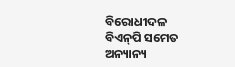ବିରୋଧୀଦଳ ବିଏନ୍‌‌ପି ସମେତ ଅନ୍ୟାନ୍ୟ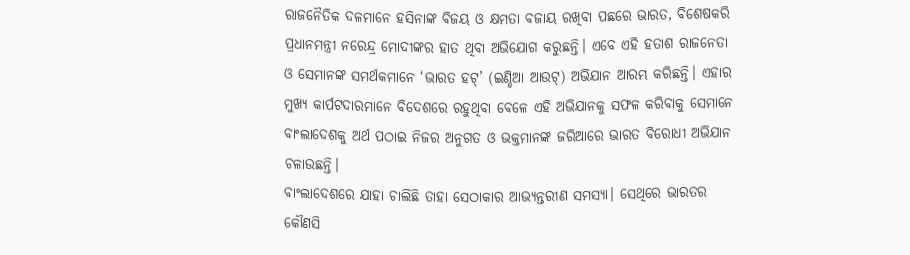ରାଜନୈତିକ ଦଳମାନେ ହସିନାଙ୍କ ବିଜୟ ଓ କ୍ଷମତା ବଜାୟ ରଖିବା ପଛରେ ଭାରତ, ବିଶେଷକରି ପ୍ରଧାନମନ୍ତ୍ରୀ ନରେନ୍ଦ୍ର ମୋଦୀଙ୍କର ହାତ ଥିବା ଅଭିଯୋଗ କରୁଛନ୍ତି। ଏବେ ଏହି ହତାଶ ରାଜନେତା ଓ ସେମାନଙ୍କ ସମର୍ଥକମାନେ ‘ଭାରତ ହଟ୍‌‌’ (ଇଣ୍ଡିଆ ଆଉଟ୍‌‌) ଅଭିଯାନ ଆରମ୍ଭ କରିଛନ୍ତି। ଏହାର ମୁଖ୍ୟ କାର୍ପଟଦାରମାନେ ବିଦେଶରେ ରହୁଥିବା ବେଳେ ଏହି ଅଭିଯାନକୁ ସଫଳ କରିବାକୁ ସେମାନେ ବାଂଲାଦେଶକୁ ଅର୍ଥ ପଠାଇ ନିଜର ଅନୁଗତ ଓ ଭକ୍ତମାନଙ୍କ ଜରିଆରେ ଭାରତ ବିରୋଧୀ ଅଭିଯାନ ଚଳାଉଛନ୍ତି।
ବାଂଲାଦେଶରେ ଯାହା ଚାଲିଛି ତାହା ସେଠାକାର ଆଭ୍ୟନ୍ତରୀଣ ସମସ୍ୟା। ସେଥିରେ ଭାରତର କୌଣସି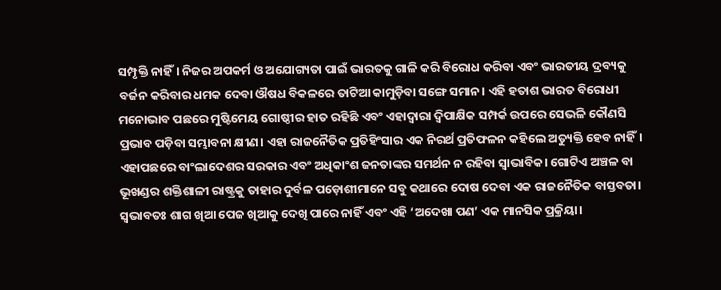ସମ୍ପୃକ୍ତି ନାହିଁ। ନିଜର ଅପକର୍ମ ଓ ଅଯୋଗ୍ୟତା ପାଇଁ ଭାରତକୁ ଗାଳି କରି ବିରୋଧ କରିବା ଏବଂ ଭାରତୀୟ ଦ୍ରବ୍ୟକୁ ବର୍ଜନ କରିବାର ଧମକ ଦେବା ଔଷଧ ବିକଳରେ ତାଟିଆ କାମୁଡ଼ିବା ସଙ୍ଗେ ସମାନ। ଏହି ହତାଶ ଭାରତ ବିରୋଧୀ ମନୋଭାବ ପଛରେ ମୁଷ୍ଟିମେୟ ଗୋଷ୍ଠୀର ହାତ ରହିଛି ଏବଂ ଏହାଦ୍ୱାରା ଦ୍ୱିପାକ୍ଷିକ ସମ୍ପର୍କ ଉପରେ ସେଭଳି କୌଣସି ପ୍ରଭାବ ପଡ଼ିବା ସମ୍ଭାବନା କ୍ଷୀଣ। ଏହା ରାଜନୈତିକ ପ୍ରତିହିଂସାର ଏକ ନିରର୍ଥ ପ୍ରତିଫଳନ କହିଲେ ଅତ୍ୟୁକ୍ତି ହେବ ନାହିଁ। ଏହାପଛରେ ବାଂଲାଦେଶର ସରକାର ଏବଂ ଅଧିକାଂଶ ଜନତାଙ୍କର ସମର୍ଥନ ନ ରହିବା ସ୍ୱାଭାବିକ। ଗୋଟିଏ ଅଞ୍ଚଳ ବା ଭୂଖଣ୍ଡର ଶକ୍ତିଶାଳୀ ରାଷ୍ଟ୍ରକୁ ତାହାର ଦୁର୍ବଳ ପଡ଼ୋଶୀମାନେ ସବୁ କଥାରେ ଦୋଷ ଦେବା ଏକ ରାଜନୈତିକ ବାସ୍ତବତା। ସ୍ୱଭାବତଃ ଶାଗ ଖିଆ ପେଜ ଖିଆକୁ ଦେଖି ପାରେ ନାହିଁ ଏବଂ ଏହି ‘ଅଦେଖା ପଣ’ ଏକ ମାନସିକ ପ୍ରକ୍ରିୟା।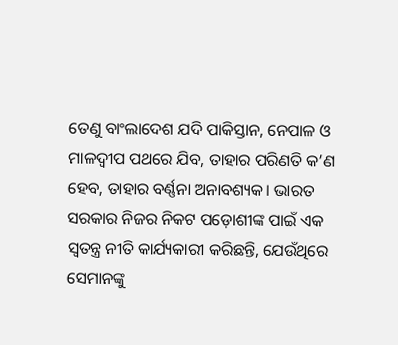ତେଣୁ ବାଂଲାଦେଶ ଯଦି ପାକିସ୍ତାନ, ନେପାଳ ଓ ମାଳଦ୍ୱୀପ ପଥରେ ଯିବ, ତାହାର ପରିଣତି କ’ଣ ହେବ, ତାହାର ବର୍ଣ୍ଣନା ଅନାବଶ୍ୟକ। ଭାରତ ସରକାର ନିଜର ନିକଟ ପଡ଼ୋଶୀଙ୍କ ପାଇଁ ଏକ ସ୍ୱତନ୍ତ୍ର ନୀତି କାର୍ଯ୍ୟକାରୀ କରିଛନ୍ତି, ଯେଉଁଥିରେ ସେମାନଙ୍କୁ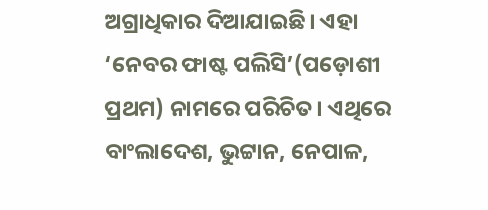ଅଗ୍ରାଧିକାର ଦିଆଯାଇଛି। ଏହା ‘ନେବର ଫାଷ୍ଟ ପଲିସି’(ପଡ଼ୋଶୀ ପ୍ରଥମ) ନାମରେ ପରିଚିତ। ଏଥିରେ ବାଂଲାଦେଶ, ଭୁଟ୍ଟାନ, ନେପାଳ,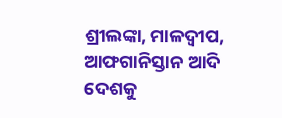ଶ୍ରୀଲଙ୍କା, ମାଳଦ୍ୱୀପ, ଆଫଗାନିସ୍ତାନ ଆଦି ଦେଶକୁ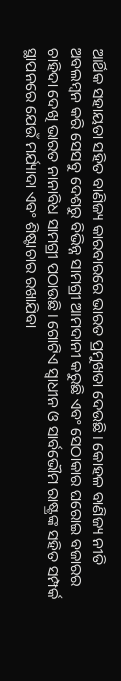ଆର୍ଥିକ ସହାୟତା ସହିତ ବାଣିଜ୍ୟ କାରବାରରେ ଭାରତ ପ୍ରମୁଖତା ଦେଉଛି। କୋହଳ ବାଣିଜ୍ୟ ନୀତି ଅବଲମ୍ବନ କରି ସେସବୁ ଦେଶରୁ ବିଭିନ୍ନ ସାମଗ୍ରୀ ଆମଦାନୀ କରୁଛି ଏବଂ ସେଠାକାର ଘରୋଇ ବଜାରର ଚାହିଦା ଦେଖି ଭାରତ ନାନାବିଧ ସାମଗ୍ରୀ ପଠାଉଛି। ଗୋଟିଏ ସ୍ୱାଧୀନ ଓ ସାର୍ବଭୌମ ରାଷ୍ଟ୍ରଙ୍କ ସହିତ ସମ୍ପର୍କ ସ୍ଥାପନରେ ଯେଉଁ ମର୍ଯ୍ୟାଦା ଏବଂ ଶିଷ୍ଟାଚାର ରଖାଯିବା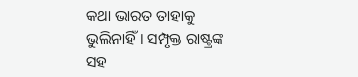କଥା ଭାରତ ତାହାକୁ ଭୁଲିନାହିଁ। ସମ୍ପୃକ୍ତ ରାଷ୍ଟ୍ରଙ୍କ ସହ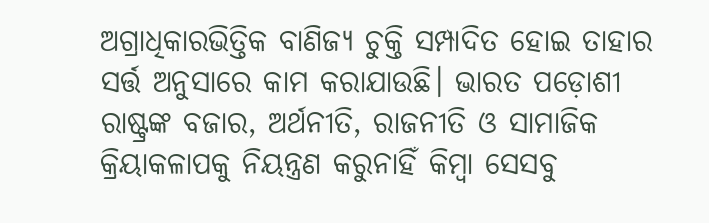ଅଗ୍ରାଧିକାରଭିତ୍ତିକ ବାଣିଜ୍ୟ ଚୁକ୍ତି ସମ୍ପାଦିତ ହୋଇ ତାହାର ସର୍ତ୍ତ ଅନୁସାରେ କାମ କରାଯାଉଛି। ଭାରତ ପଡ଼ୋଶୀ ରାଷ୍ଟ୍ରଙ୍କ ବଜାର, ଅର୍ଥନୀତି, ରାଜନୀତି ଓ ସାମାଜିକ କ୍ରିୟାକଳାପକୁ ନିୟନ୍ତ୍ରଣ କରୁନାହିଁ କିମ୍ବା ସେସବୁ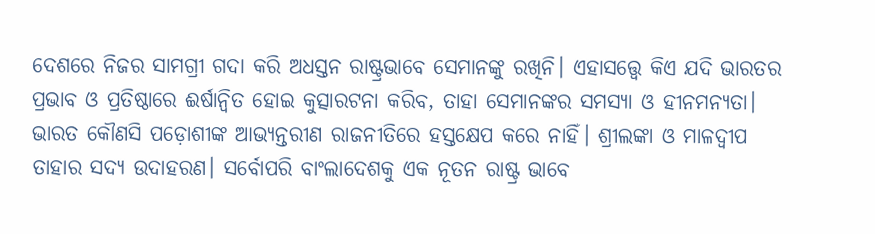ଦେଶରେ ନିଜର ସାମଗ୍ରୀ ଗଦା କରି ଅଧସ୍ତନ ରାଷ୍ଟ୍ରଭାବେ ସେମାନଙ୍କୁ ରଖିନି। ଏହାସତ୍ତ୍ବେ କିଏ ଯଦି ଭାରତର ପ୍ରଭାବ ଓ ପ୍ରତିଷ୍ଠାରେ ଈର୍ଷାନ୍ୱିତ ହୋଇ କୁତ୍ସାରଟନା କରିବ, ତାହା ସେମାନଙ୍କର ସମସ୍ୟା ଓ ହୀନମନ୍ୟତା। ଭାରତ କୌଣସି ପଡ଼ୋଶୀଙ୍କ ଆଭ୍ୟନ୍ତରୀଣ ରାଜନୀତିରେ ହସ୍ତକ୍ଷେପ କରେ ନାହିଁ। ଶ୍ରୀଲଙ୍କା ଓ ମାଳଦ୍ୱୀପ ତାହାର ସଦ୍ୟ ଉଦାହରଣ। ସର୍ବୋପରି ବାଂଲାଦେଶକୁ ଏକ ନୂତନ ରାଷ୍ଟ୍ର ଭାବେ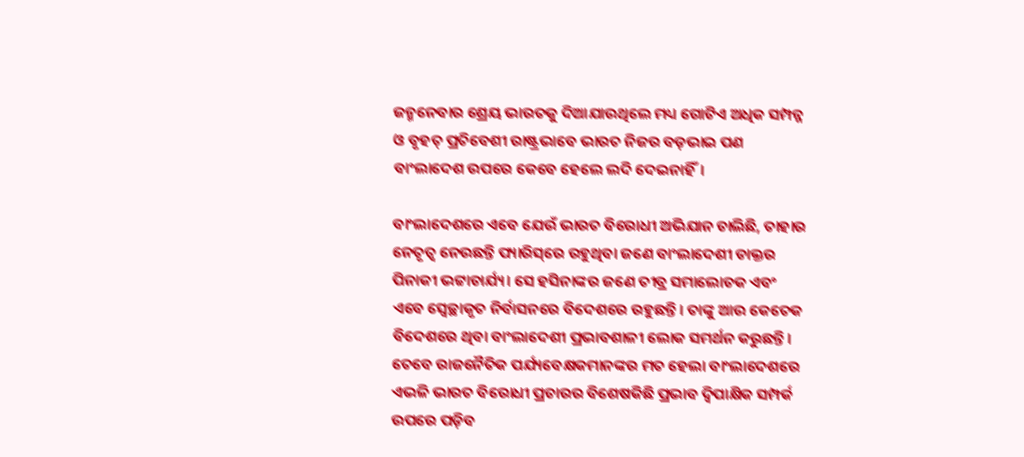ଜନ୍ମନେବାର ଶ୍ରେୟ ଭାରତକୁ ଦିଆଯାଉଥିଲେ ମଧ୍ୟ ଗୋଟିଏ ଅଧିକ ସମ୍ପନ୍ନ ଓ ବୃହତ୍‌‌ ପ୍ରତିବେଶୀ ରାଷ୍ଟ୍ରଭାବେ ଭାରତ ନିଜର ବଡ଼ଭାଇ ପଣ ବାଂଲାଦେଶ ଉପରେ କେବେ ହେଲେ ଲଦି ଦେଇନାହିଁ।

ବାଂଲାଦେଶରେ ଏବେ ଯେଉଁ ଭାରତ ବିରୋଧୀ ଅଭିଯାନ ଚାଲିଛି, ତାହାର ନେତୃତ୍ୱ ନେଉଛନ୍ତି ପ୍ୟାରିସ୍‌‌ରେ ରହୁଥିବା ଜଣେ ବାଂଲାଦେଶୀ ଡାକ୍ତର ପିନାକୀ ଭଟ୍ଟାଚାର୍ଯ୍ୟ। ସେ ହସିନାଙ୍କର ଜଣେ ତୀବ୍ର ସମାଲୋଚକ ଏବଂ ଏବେ ସ୍ୱେଚ୍ଛାକୃତ ନିର୍ବାସନରେ ବିଦେଶରେ ରହୁଛନ୍ତି। ତାଙ୍କୁ ଆଉ କେତେକ ବିଦେଶରେ ଥିବା ବାଂଲାଦେଶୀ ପ୍ରଭାବଶାଳୀ ଲୋକ ସମର୍ଥନ କରୁଛନ୍ତି। ତେବେ ରାଜନୈତିକ ପର୍ଯ୍ୟବେକ୍ଷକମାନଙ୍କର ମତ ହେଲା ବାଂଲାଦେଶରେ ଏଭଳି ଭାରତ ବିରୋଧୀ ପ୍ରଚାରର ବିଶେଷକିଛି ପ୍ରଭାବ ଦ୍ୱିପାକ୍ଷିକ ସମ୍ପର୍କ ଉପରେ ପଡ଼ିବ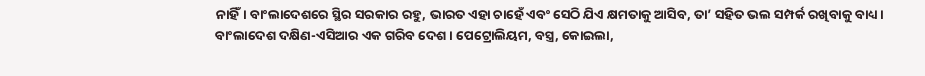ନାହିଁ। ବାଂଲାଦେଶରେ ସ୍ଥିର ସରକାର ରହୁ, ଭାରତ ଏହା ଚାହେଁ ଏବଂ ସେଠି ଯିଏ କ୍ଷମତାକୁ ଆସିବ, ତା’ ସହିତ ଭଲ ସମ୍ପର୍କ ରଖିବାକୁ ବାଧ୍ୟ। ବାଂଲାଦେଶ ଦକ୍ଷିଣ-ଏସିଆର ଏକ ଗରିବ ଦେଶ। ପେଟ୍ରୋଲିୟମ, ବସ୍ତ୍ର, କୋଇଲା,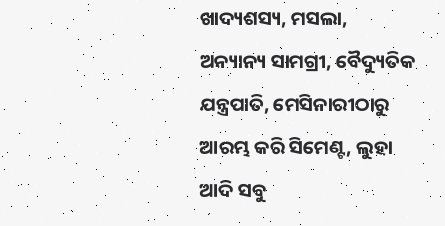ଖାଦ୍ୟଶସ୍ୟ, ମସଲା, ଅନ୍ୟାନ୍ୟ ସାମଗ୍ରୀ, ବୈଦ୍ୟୁତିକ ଯନ୍ତ୍ରପାତି, ମେସିନାରୀଠାରୁ ଆରମ୍ଭ କରି ସିମେଣ୍ଟ, ଲୁହା ଆଦି ସବୁ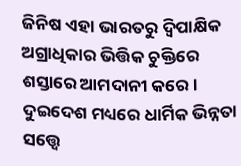ଜିନିଷ ଏହା ଭାରତରୁ ଦ୍ୱିପାକ୍ଷିକ ଅଗ୍ରାଧିକାର ଭିତ୍ତିକ ଚୁକ୍ତିରେ ଶସ୍ତାରେ ଆମଦାନୀ କରେ। ଦୁଇଦେଶ ମଧ୍ୟରେ ଧାର୍ମିକ ଭିନ୍ନତା ସତ୍ତ୍ବେ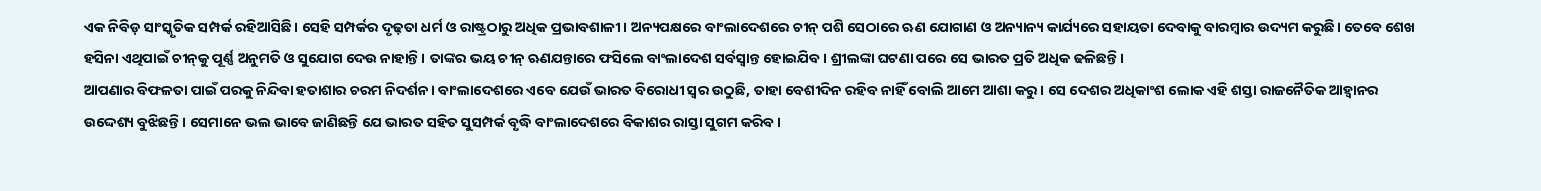ଏକ ନିବିଡ଼ ସାଂସ୍କୃତିକ ସମ୍ପର୍କ ରହିଆସିଛି। ସେହି ସମ୍ପର୍କର ଦୃଢ଼ତା ଧର୍ମ ଓ ରାଷ୍ଟ୍ରଠାରୁ ଅଧିକ ପ୍ରଭାବଶାଳୀ। ଅନ୍ୟପକ୍ଷରେ ବାଂଲାଦେଶରେ ଚୀନ୍‌‌ ପଶି ସେଠାରେ ଋଣ ଯୋଗାଣ ଓ ଅନ୍ୟାନ୍ୟ କାର୍ଯ୍ୟରେ ସହାୟତା ଦେବାକୁ ବାରମ୍ବାର ଉଦ୍ୟମ କରୁଛି। ତେବେ ଶେଖ ହସିନା ଏଥିପାଇଁ ଚୀନ୍‌‌କୁ ପୂର୍ଣ୍ଣ ଅନୁମତି ଓ ସୁଯୋଗ ଦେଉ ନାହାନ୍ତି। ତାଙ୍କର ଭୟ ଚୀନ୍‌‌ ଋଣଯନ୍ତାରେ ଫସିଲେ ବାଂଲାଦେଶ ସର୍ବସ୍ୱାନ୍ତ ହୋଇଯିବ। ଶ୍ରୀଲଙ୍କା ଘଟଣା ପରେ ସେ ଭାରତ ପ୍ରତି ଅଧିକ ଢଳିଛନ୍ତି।
ଆପଣାର ବିଫଳତା ପାଇଁ ପରକୁ ନିନ୍ଦିବା ହତାଶାର ଚରମ ନିଦର୍ଶନ। ବାଂଲାଦେଶରେ ଏବେ ଯେଉଁ ଭାରତ ବିରୋଧୀ ସ୍ୱର ଉଠୁଛି, ତାହା ବେଶୀଦିନ ରହିବ ନାହିଁ ବୋଲି ଆମେ ଆଶା କରୁ। ସେ ଦେଶର ଅଧିକାଂଶ ଲୋକ ଏହି ଶସ୍ତା ରାଜନୈତିକ ଆହ୍ୱାନର ଉଦ୍ଦେଶ୍ୟ ବୁଝିଛନ୍ତି। ସେମାନେ ଭଲ ଭାବେ ଜାଣିଛନ୍ତି ଯେ ଭାରତ ସହିତ ସୁସମ୍ପର୍କ ବୃଦ୍ଧି ବାଂଲାଦେଶରେ ବିକାଶର ରାସ୍ତା ସୁଗମ କରିବ।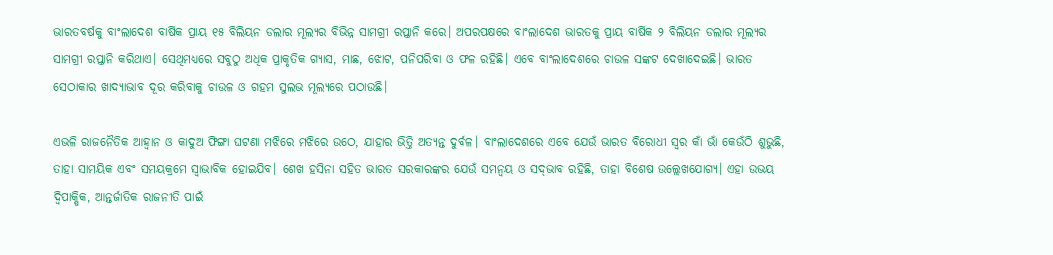ଭାରତବର୍ଷକୁ ବାଂଲାଦେଶ ବାର୍ଷିକ ପ୍ରାୟ ୧୫ ବିଲିୟନ ଡଲାର ମୂଲ୍ୟର ବିଭିନ୍ନ ସାମଗ୍ରୀ ରପ୍ତାନି କରେ। ଅପରପକ୍ଷରେ ବାଂଲାଦେଶ ଭାରତକୁ ପ୍ରାୟ ବାର୍ଷିକ ୨ ବିଲିୟନ ଡଲାର ମୂଲ୍ୟର ସାମଗ୍ରୀ ରପ୍ତାନି କରିଥାଏ। ସେଥିମଧ୍ୟରେ ସବୁଠୁ ଅଧିକ ପ୍ରାକୃତିକ ଗ୍ୟାସ, ମାଛ, ଝୋଟ, ପନିପରିବା ଓ ଫଳ ରହିଛି। ଏବେ ବାଂଲାଦେଶରେ ଚାଉଳ ସଙ୍କଟ ଦେଖାଦେଇଛି। ଭାରତ ସେଠାକାର ଖାଦ୍ୟାଭାବ ଦୂର କରିବାକୁ ଚାଉଳ ଓ ଗହମ ସୁଲଭ ମୂଲ୍ୟରେ ପଠାଉଛି।

ଏଭଳି ରାଜନୈତିକ ଆହ୍ୱାନ ଓ କାଦୁଅ ଫିଙ୍ଗା ଘଟଣା ମଝିରେ ମଝିରେ ଉଠେ, ଯାହାର ଭିତ୍ତି ଅତ୍ୟନ୍ତ ଦୁର୍ବଳ। ବାଂଲାଦେଶରେ ଏବେ ଯେଉଁ ଭାରତ ବିରୋଧୀ ସ୍ୱର କାଁ ଭାଁ କେଉଁଠି ଶୁଭୁଛି, ତାହା ସାମୟିକ ଏବଂ ସମୟକ୍ରମେ ସ୍ୱାଭାବିକ ହୋଇଯିବ। ଶେଖ ହସିନା ସହିତ ଭାରତ ସରକାରଙ୍କର ଯେଉଁ ସମନ୍ୱୟ ଓ ସଦ୍‌‌ଭାବ ରହିଛି, ତାହା ବିଶେଷ ଉଲ୍ଲେଖଯୋଗ୍ୟ। ଏହା ଉଭୟ ଦ୍ୱିପାକ୍ଷିକ, ଆନ୍ତର୍ଜାତିକ ରାଜନୀତି ପାଇଁ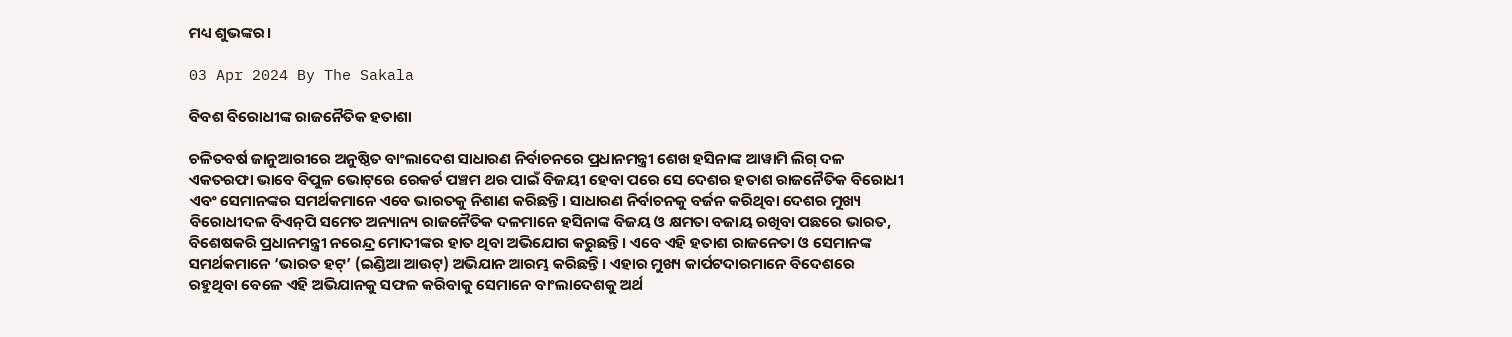ମଧ୍ୟ ଶୁଭଙ୍କର।

03 Apr 2024 By The Sakala

ବିବଶ ବିରୋଧୀଙ୍କ ରାଜନୈତିକ ହତାଶା

ଚଳିତବର୍ଷ ଜାନୁଆରୀରେ ଅନୁଷ୍ଠିତ ବାଂଲାଦେଶ ସାଧାରଣ ନିର୍ବାଚନରେ ପ୍ରଧାନମନ୍ତ୍ରୀ ଶେଖ ହସିନାଙ୍କ ଆୱାମି ଲିଗ୍‌‌ ଦଳ ଏକତରଫା ଭାବେ ବିପୁଳ ଭୋଟ୍‌‌ରେ ରେକର୍ଡ ପଞ୍ଚମ ଥର ପାଇଁ ବିଜୟୀ ହେବା ପରେ ସେ ଦେଶର ହତାଶ ରାଜନୈତିକ ବିରୋଧୀ ଏବଂ ସେମାନଙ୍କର ସମର୍ଥକମାନେ ଏବେ ଭାରତକୁ ନିଶାଣ କରିଛନ୍ତି। ସାଧାରଣ ନିର୍ବାଚନକୁ ବର୍ଜନ କରିଥିବା ଦେଶର ମୁଖ୍ୟ ବିରୋଧୀଦଳ ବିଏନ୍‌‌ପି ସମେତ ଅନ୍ୟାନ୍ୟ ରାଜନୈତିକ ଦଳମାନେ ହସିନାଙ୍କ ବିଜୟ ଓ କ୍ଷମତା ବଜାୟ ରଖିବା ପଛରେ ଭାରତ, ବିଶେଷକରି ପ୍ରଧାନମନ୍ତ୍ରୀ ନରେନ୍ଦ୍ର ମୋଦୀଙ୍କର ହାତ ଥିବା ଅଭିଯୋଗ କରୁଛନ୍ତି। ଏବେ ଏହି ହତାଶ ରାଜନେତା ଓ ସେମାନଙ୍କ ସମର୍ଥକମାନେ ‘ଭାରତ ହଟ୍‌‌’ (ଇଣ୍ଡିଆ ଆଉଟ୍‌‌) ଅଭିଯାନ ଆରମ୍ଭ କରିଛନ୍ତି। ଏହାର ମୁଖ୍ୟ କାର୍ପଟଦାରମାନେ ବିଦେଶରେ ରହୁଥିବା ବେଳେ ଏହି ଅଭିଯାନକୁ ସଫଳ କରିବାକୁ ସେମାନେ ବାଂଲାଦେଶକୁ ଅର୍ଥ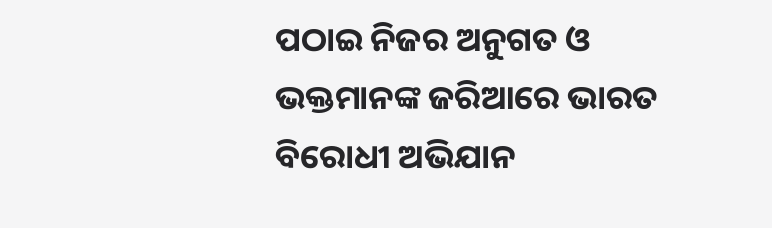ପଠାଇ ନିଜର ଅନୁଗତ ଓ ଭକ୍ତମାନଙ୍କ ଜରିଆରେ ଭାରତ ବିରୋଧୀ ଅଭିଯାନ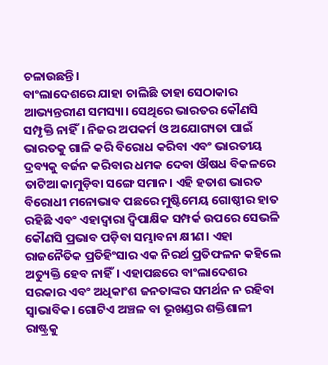ଚଳାଉଛନ୍ତି।
ବାଂଲାଦେଶରେ ଯାହା ଚାଲିଛି ତାହା ସେଠାକାର ଆଭ୍ୟନ୍ତରୀଣ ସମସ୍ୟା। ସେଥିରେ ଭାରତର କୌଣସି ସମ୍ପୃକ୍ତି ନାହିଁ। ନିଜର ଅପକର୍ମ ଓ ଅଯୋଗ୍ୟତା ପାଇଁ ଭାରତକୁ ଗାଳି କରି ବିରୋଧ କରିବା ଏବଂ ଭାରତୀୟ ଦ୍ରବ୍ୟକୁ ବର୍ଜନ କରିବାର ଧମକ ଦେବା ଔଷଧ ବିକଳରେ ତାଟିଆ କାମୁଡ଼ିବା ସଙ୍ଗେ ସମାନ। ଏହି ହତାଶ ଭାରତ ବିରୋଧୀ ମନୋଭାବ ପଛରେ ମୁଷ୍ଟିମେୟ ଗୋଷ୍ଠୀର ହାତ ରହିଛି ଏବଂ ଏହାଦ୍ୱାରା ଦ୍ୱିପାକ୍ଷିକ ସମ୍ପର୍କ ଉପରେ ସେଭଳି କୌଣସି ପ୍ରଭାବ ପଡ଼ିବା ସମ୍ଭାବନା କ୍ଷୀଣ। ଏହା ରାଜନୈତିକ ପ୍ରତିହିଂସାର ଏକ ନିରର୍ଥ ପ୍ରତିଫଳନ କହିଲେ ଅତ୍ୟୁକ୍ତି ହେବ ନାହିଁ। ଏହାପଛରେ ବାଂଲାଦେଶର ସରକାର ଏବଂ ଅଧିକାଂଶ ଜନତାଙ୍କର ସମର୍ଥନ ନ ରହିବା ସ୍ୱାଭାବିକ। ଗୋଟିଏ ଅଞ୍ଚଳ ବା ଭୂଖଣ୍ଡର ଶକ୍ତିଶାଳୀ ରାଷ୍ଟ୍ରକୁ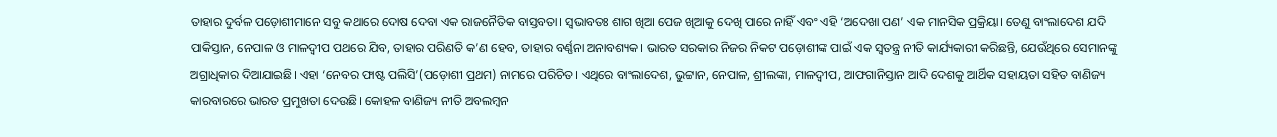ତାହାର ଦୁର୍ବଳ ପଡ଼ୋଶୀମାନେ ସବୁ କଥାରେ ଦୋଷ ଦେବା ଏକ ରାଜନୈତିକ ବାସ୍ତବତା। ସ୍ୱଭାବତଃ ଶାଗ ଖିଆ ପେଜ ଖିଆକୁ ଦେଖି ପାରେ ନାହିଁ ଏବଂ ଏହି ‘ଅଦେଖା ପଣ’ ଏକ ମାନସିକ ପ୍ରକ୍ରିୟା। ତେଣୁ ବାଂଲାଦେଶ ଯଦି ପାକିସ୍ତାନ, ନେପାଳ ଓ ମାଳଦ୍ୱୀପ ପଥରେ ଯିବ, ତାହାର ପରିଣତି କ’ଣ ହେବ, ତାହାର ବର୍ଣ୍ଣନା ଅନାବଶ୍ୟକ। ଭାରତ ସରକାର ନିଜର ନିକଟ ପଡ଼ୋଶୀଙ୍କ ପାଇଁ ଏକ ସ୍ୱତନ୍ତ୍ର ନୀତି କାର୍ଯ୍ୟକାରୀ କରିଛନ୍ତି, ଯେଉଁଥିରେ ସେମାନଙ୍କୁ ଅଗ୍ରାଧିକାର ଦିଆଯାଇଛି। ଏହା ‘ନେବର ଫାଷ୍ଟ ପଲିସି’(ପଡ଼ୋଶୀ ପ୍ରଥମ) ନାମରେ ପରିଚିତ। ଏଥିରେ ବାଂଲାଦେଶ, ଭୁଟ୍ଟାନ, ନେପାଳ, ଶ୍ରୀଲଙ୍କା, ମାଳଦ୍ୱୀପ, ଆଫଗାନିସ୍ତାନ ଆଦି ଦେଶକୁ ଆର୍ଥିକ ସହାୟତା ସହିତ ବାଣିଜ୍ୟ କାରବାରରେ ଭାରତ ପ୍ରମୁଖତା ଦେଉଛି। କୋହଳ ବାଣିଜ୍ୟ ନୀତି ଅବଲମ୍ବନ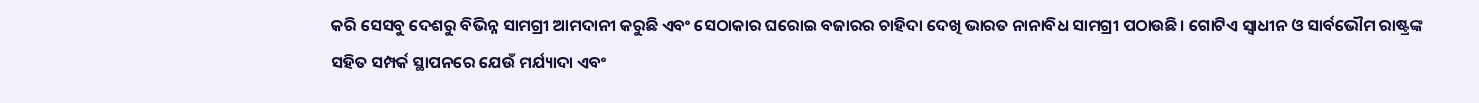କରି ସେସବୁ ଦେଶରୁ ବିଭିନ୍ନ ସାମଗ୍ରୀ ଆମଦାନୀ କରୁଛି ଏବଂ ସେଠାକାର ଘରୋଇ ବଜାରର ଚାହିଦା ଦେଖି ଭାରତ ନାନାବିଧ ସାମଗ୍ରୀ ପଠାଉଛି। ଗୋଟିଏ ସ୍ୱାଧୀନ ଓ ସାର୍ବଭୌମ ରାଷ୍ଟ୍ରଙ୍କ ସହିତ ସମ୍ପର୍କ ସ୍ଥାପନରେ ଯେଉଁ ମର୍ଯ୍ୟାଦା ଏବଂ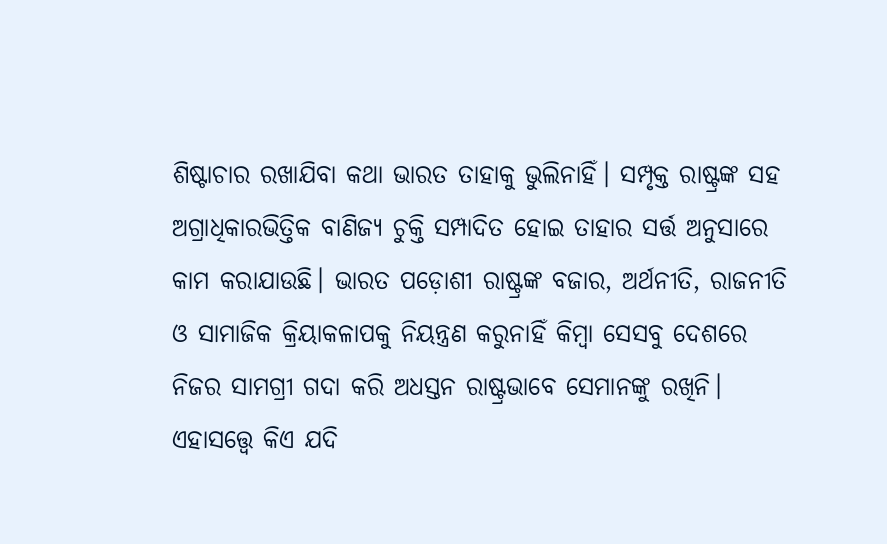ଶିଷ୍ଟାଚାର ରଖାଯିବା କଥା ଭାରତ ତାହାକୁ ଭୁଲିନାହିଁ। ସମ୍ପୃକ୍ତ ରାଷ୍ଟ୍ରଙ୍କ ସହ ଅଗ୍ରାଧିକାରଭିତ୍ତିକ ବାଣିଜ୍ୟ ଚୁକ୍ତି ସମ୍ପାଦିତ ହୋଇ ତାହାର ସର୍ତ୍ତ ଅନୁସାରେ କାମ କରାଯାଉଛି। ଭାରତ ପଡ଼ୋଶୀ ରାଷ୍ଟ୍ରଙ୍କ ବଜାର, ଅର୍ଥନୀତି, ରାଜନୀତି ଓ ସାମାଜିକ କ୍ରିୟାକଳାପକୁ ନିୟନ୍ତ୍ରଣ କରୁନାହିଁ କିମ୍ବା ସେସବୁ ଦେଶରେ ନିଜର ସାମଗ୍ରୀ ଗଦା କରି ଅଧସ୍ତନ ରାଷ୍ଟ୍ରଭାବେ ସେମାନଙ୍କୁ ରଖିନି। ଏହାସତ୍ତ୍ବେ କିଏ ଯଦି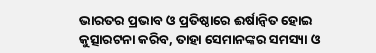ଭାରତର ପ୍ରଭାବ ଓ ପ୍ରତିଷ୍ଠାରେ ଈର୍ଷାନ୍ୱିତ ହୋଇ କୁତ୍ସାରଟନା କରିବ, ତାହା ସେମାନଙ୍କର ସମସ୍ୟା ଓ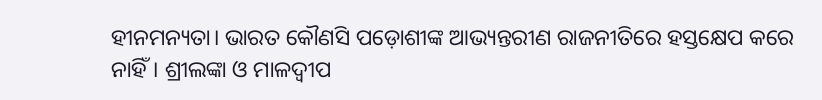ହୀନମନ୍ୟତା। ଭାରତ କୌଣସି ପଡ଼ୋଶୀଙ୍କ ଆଭ୍ୟନ୍ତରୀଣ ରାଜନୀତିରେ ହସ୍ତକ୍ଷେପ କରେ ନାହିଁ। ଶ୍ରୀଲଙ୍କା ଓ ମାଳଦ୍ୱୀପ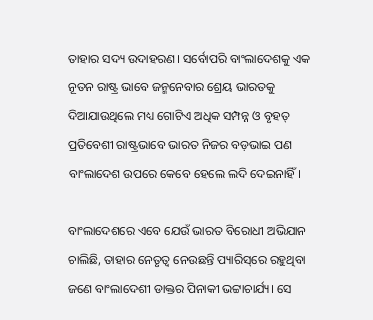ତାହାର ସଦ୍ୟ ଉଦାହରଣ। ସର୍ବୋପରି ବାଂଲାଦେଶକୁ ଏକ ନୂତନ ରାଷ୍ଟ୍ର ଭାବେ ଜନ୍ମନେବାର ଶ୍ରେୟ ଭାରତକୁ ଦିଆଯାଉଥିଲେ ମଧ୍ୟ ଗୋଟିଏ ଅଧିକ ସମ୍ପନ୍ନ ଓ ବୃହତ୍‌‌ ପ୍ରତିବେଶୀ ରାଷ୍ଟ୍ରଭାବେ ଭାରତ ନିଜର ବଡ଼ଭାଇ ପଣ ବାଂଲାଦେଶ ଉପରେ କେବେ ହେଲେ ଲଦି ଦେଇନାହିଁ।

ବାଂଲାଦେଶରେ ଏବେ ଯେଉଁ ଭାରତ ବିରୋଧୀ ଅଭିଯାନ ଚାଲିଛି, ତାହାର ନେତୃତ୍ୱ ନେଉଛନ୍ତି ପ୍ୟାରିସ୍‌‌ରେ ରହୁଥିବା ଜଣେ ବାଂଲାଦେଶୀ ଡାକ୍ତର ପିନାକୀ ଭଟ୍ଟାଚାର୍ଯ୍ୟ। ସେ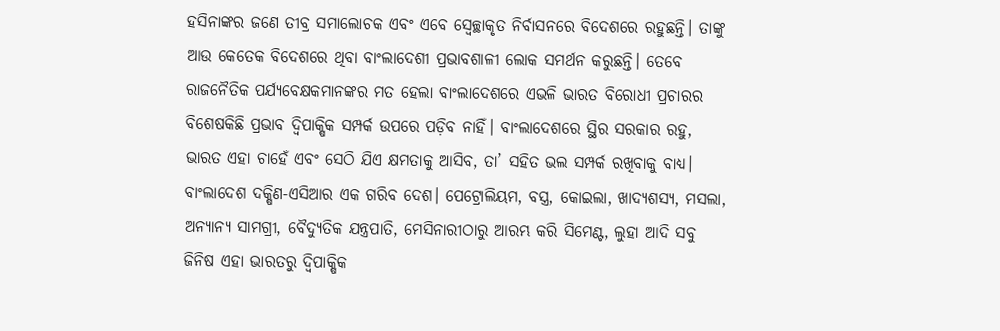ହସିନାଙ୍କର ଜଣେ ତୀବ୍ର ସମାଲୋଚକ ଏବଂ ଏବେ ସ୍ୱେଚ୍ଛାକୃତ ନିର୍ବାସନରେ ବିଦେଶରେ ରହୁଛନ୍ତି। ତାଙ୍କୁ ଆଉ କେତେକ ବିଦେଶରେ ଥିବା ବାଂଲାଦେଶୀ ପ୍ରଭାବଶାଳୀ ଲୋକ ସମର୍ଥନ କରୁଛନ୍ତି। ତେବେ ରାଜନୈତିକ ପର୍ଯ୍ୟବେକ୍ଷକମାନଙ୍କର ମତ ହେଲା ବାଂଲାଦେଶରେ ଏଭଳି ଭାରତ ବିରୋଧୀ ପ୍ରଚାରର ବିଶେଷକିଛି ପ୍ରଭାବ ଦ୍ୱିପାକ୍ଷିକ ସମ୍ପର୍କ ଉପରେ ପଡ଼ିବ ନାହିଁ। ବାଂଲାଦେଶରେ ସ୍ଥିର ସରକାର ରହୁ, ଭାରତ ଏହା ଚାହେଁ ଏବଂ ସେଠି ଯିଏ କ୍ଷମତାକୁ ଆସିବ, ତା’ ସହିତ ଭଲ ସମ୍ପର୍କ ରଖିବାକୁ ବାଧ୍ୟ। ବାଂଲାଦେଶ ଦକ୍ଷିଣ-ଏସିଆର ଏକ ଗରିବ ଦେଶ। ପେଟ୍ରୋଲିୟମ, ବସ୍ତ୍ର, କୋଇଲା, ଖାଦ୍ୟଶସ୍ୟ, ମସଲା, ଅନ୍ୟାନ୍ୟ ସାମଗ୍ରୀ, ବୈଦ୍ୟୁତିକ ଯନ୍ତ୍ରପାତି, ମେସିନାରୀଠାରୁ ଆରମ୍ଭ କରି ସିମେଣ୍ଟ, ଲୁହା ଆଦି ସବୁ ଜିନିଷ ଏହା ଭାରତରୁ ଦ୍ୱିପାକ୍ଷିକ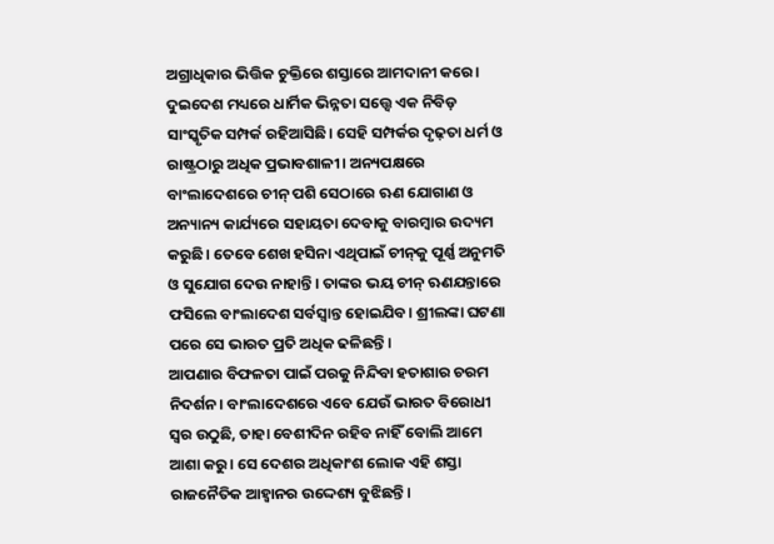ଅଗ୍ରାଧିକାର ଭିତ୍ତିକ ଚୁକ୍ତିରେ ଶସ୍ତାରେ ଆମଦାନୀ କରେ। ଦୁଇଦେଶ ମଧ୍ୟରେ ଧାର୍ମିକ ଭିନ୍ନତା ସତ୍ତ୍ବେ ଏକ ନିବିଡ଼ ସାଂସ୍କୃତିକ ସମ୍ପର୍କ ରହିଆସିଛି। ସେହି ସମ୍ପର୍କର ଦୃଢ଼ତା ଧର୍ମ ଓ ରାଷ୍ଟ୍ରଠାରୁ ଅଧିକ ପ୍ରଭାବଶାଳୀ। ଅନ୍ୟପକ୍ଷରେ ବାଂଲାଦେଶରେ ଚୀନ୍‌‌ ପଶି ସେଠାରେ ଋଣ ଯୋଗାଣ ଓ ଅନ୍ୟାନ୍ୟ କାର୍ଯ୍ୟରେ ସହାୟତା ଦେବାକୁ ବାରମ୍ବାର ଉଦ୍ୟମ କରୁଛି। ତେବେ ଶେଖ ହସିନା ଏଥିପାଇଁ ଚୀନ୍‌‌କୁ ପୂର୍ଣ୍ଣ ଅନୁମତି ଓ ସୁଯୋଗ ଦେଉ ନାହାନ୍ତି। ତାଙ୍କର ଭୟ ଚୀନ୍‌‌ ଋଣଯନ୍ତାରେ ଫସିଲେ ବାଂଲାଦେଶ ସର୍ବସ୍ୱାନ୍ତ ହୋଇଯିବ। ଶ୍ରୀଲଙ୍କା ଘଟଣା ପରେ ସେ ଭାରତ ପ୍ରତି ଅଧିକ ଢଳିଛନ୍ତି।
ଆପଣାର ବିଫଳତା ପାଇଁ ପରକୁ ନିନ୍ଦିବା ହତାଶାର ଚରମ ନିଦର୍ଶନ। ବାଂଲାଦେଶରେ ଏବେ ଯେଉଁ ଭାରତ ବିରୋଧୀ ସ୍ୱର ଉଠୁଛି, ତାହା ବେଶୀଦିନ ରହିବ ନାହିଁ ବୋଲି ଆମେ ଆଶା କରୁ। ସେ ଦେଶର ଅଧିକାଂଶ ଲୋକ ଏହି ଶସ୍ତା ରାଜନୈତିକ ଆହ୍ୱାନର ଉଦ୍ଦେଶ୍ୟ ବୁଝିଛନ୍ତି।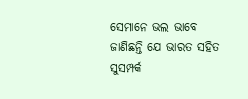ସେମାନେ ଭଲ ଭାବେ ଜାଣିଛନ୍ତି ଯେ ଭାରତ ସହିତ ସୁସମ୍ପର୍କ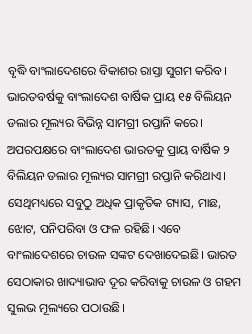ବୃଦ୍ଧି ବାଂଲାଦେଶରେ ବିକାଶର ରାସ୍ତା ସୁଗମ କରିବ। ଭାରତବର୍ଷକୁ ବାଂଲାଦେଶ ବାର୍ଷିକ ପ୍ରାୟ ୧୫ ବିଲିୟନ ଡଲାର ମୂଲ୍ୟର ବିଭିନ୍ନ ସାମଗ୍ରୀ ରପ୍ତାନି କରେ। ଅପରପକ୍ଷରେ ବାଂଲାଦେଶ ଭାରତକୁ ପ୍ରାୟ ବାର୍ଷିକ ୨ ବିଲିୟନ ଡଲାର ମୂଲ୍ୟର ସାମଗ୍ରୀ ରପ୍ତାନି କରିଥାଏ। ସେଥିମଧ୍ୟରେ ସବୁଠୁ ଅଧିକ ପ୍ରାକୃତିକ ଗ୍ୟାସ, ମାଛ, ଝୋଟ, ପନିପରିବା ଓ ଫଳ ରହିଛି। ଏବେ ବାଂଲାଦେଶରେ ଚାଉଳ ସଙ୍କଟ ଦେଖାଦେଇଛି। ଭାରତ ସେଠାକାର ଖାଦ୍ୟାଭାବ ଦୂର କରିବାକୁ ଚାଉଳ ଓ ଗହମ ସୁଲଭ ମୂଲ୍ୟରେ ପଠାଉଛି।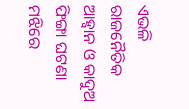ଏଭଳି ରାଜନୈତିକ ଆହ୍ୱାନ ଓ କାଦୁଅ ଫିଙ୍ଗା ଘଟଣା ମଝିରେ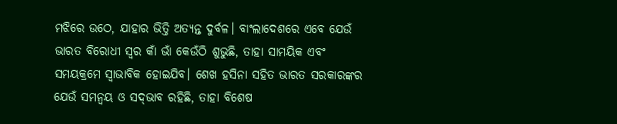ମଝିରେ ଉଠେ, ଯାହାର ଭିତ୍ତି ଅତ୍ୟନ୍ତ ଦୁର୍ବଳ। ବାଂଲାଦେଶରେ ଏବେ ଯେଉଁ ଭାରତ ବିରୋଧୀ ସ୍ୱର କାଁ ଭାଁ କେଉଁଠି ଶୁଭୁଛି, ତାହା ସାମୟିକ ଏବଂ ସମୟକ୍ରମେ ସ୍ୱାଭାବିକ ହୋଇଯିବ। ଶେଖ ହସିନା ସହିତ ଭାରତ ସରକାରଙ୍କର ଯେଉଁ ସମନ୍ୱୟ ଓ ସଦ୍‌‌ଭାବ ରହିଛି, ତାହା ବିଶେଷ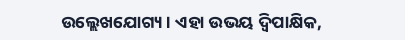ଉଲ୍ଲେଖଯୋଗ୍ୟ। ଏହା ଉଭୟ ଦ୍ୱିପାକ୍ଷିକ,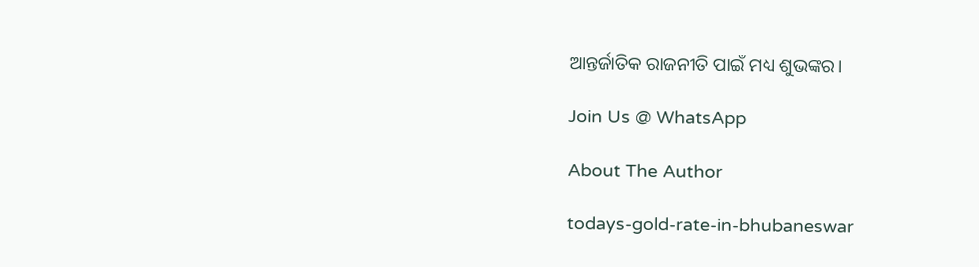ଆନ୍ତର୍ଜାତିକ ରାଜନୀତି ପାଇଁ ମଧ୍ୟ ଶୁଭଙ୍କର।

Join Us @ WhatsApp

About The Author

todays-gold-rate-in-bhubaneswar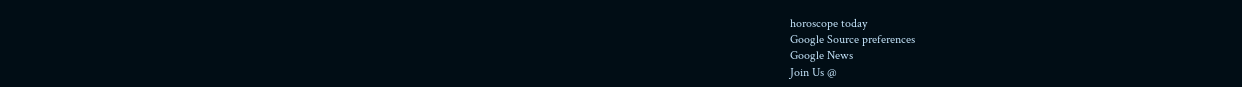horoscope today
Google Source preferences
Google News
Join Us @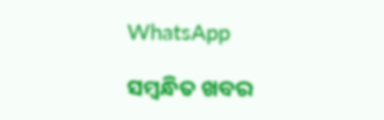WhatsApp

ସମ୍ବନ୍ଧିତ ଖବର